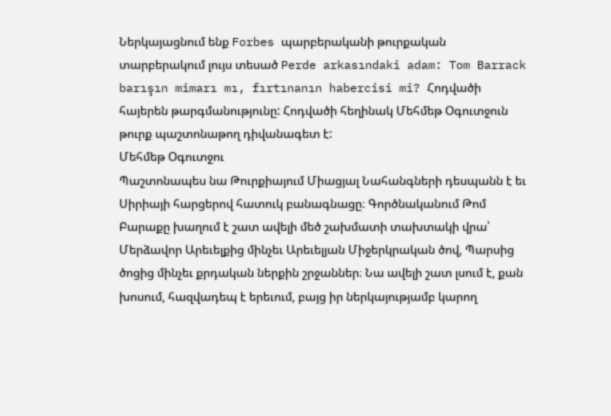Ներկայացնում ենք Forbes պարբերականի թուրքական տարբերակում լույս տեսած Perde arkasındaki adam: Tom Barrack barışın mimarı mı, fırtınanın habercisi mi? Հոդվածի հայերեն թարգմանությունը: Հոդվածի հեղինակ Մեհմեթ Օգուտջուն թուրք պաշտոնաթող դիվանագետ է:
Մեհմեթ Օգուտջու
Պաշտոնապես նա Թուրքիայում Միացյալ Նահանգների դեսպանն է եւ Սիրիայի հարցերով հատուկ բանագնացը։ Գործնականում Թոմ Բարաքը խաղում է շատ ավելի մեծ շախմատի տախտակի վրա՝ Մերձավոր Արեւելքից մինչեւ Արեւելյան Միջերկրական ծով, Պարսից ծոցից մինչեւ քրդական ներքին շրջաններ։ Նա ավելի շատ լսում է, քան խոսում, հազվադեպ է երեւում, բայց իր ներկայությամբ կարող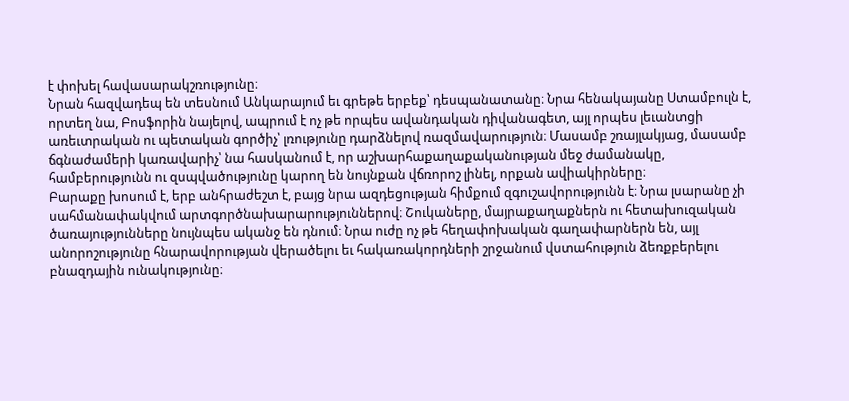է փոխել հավասարակշռությունը։
Նրան հազվադեպ են տեսնում Անկարայում եւ գրեթե երբեք՝ դեսպանատանը։ Նրա հենակայանը Ստամբուլն է, որտեղ նա, Բոսֆորին նայելով, ապրում է ոչ թե որպես ավանդական դիվանագետ, այլ որպես լեւանտցի առեւտրական ու պետական գործիչ՝ լռությունը դարձնելով ռազմավարություն։ Մասամբ շռայլակյաց, մասամբ ճգնաժամերի կառավարիչ՝ նա հասկանում է, որ աշխարհաքաղաքականության մեջ ժամանակը, համբերությունն ու զսպվածությունը կարող են նույնքան վճռորոշ լինել, որքան ավիակիրները։
Բարաքը խոսում է, երբ անհրաժեշտ է, բայց նրա ազդեցության հիմքում զգուշավորությունն է։ Նրա լսարանը չի սահմանափակվում արտգործնախարարություններով։ Շուկաները, մայրաքաղաքներն ու հետախուզական ծառայությունները նույնպես ականջ են դնում։ Նրա ուժը ոչ թե հեղափոխական գաղափարներն են, այլ անորոշությունը հնարավորության վերածելու եւ հակառակորդների շրջանում վստահություն ձեռքբերելու բնազդային ունակությունը։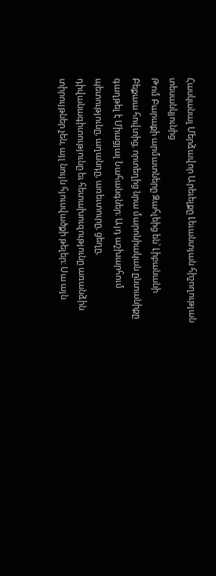Հասկանալ Մերձավոր Արեւելքը Լեւանտյան հիշողության տեսանկյունից
Թոմ Բարաքի արմատները Զահլեից են՝ Լիբանանի Բեքաա հովտից, որտեղից նրա մարոնիական ընտանիքը գաղթել է Միացյալ Նահանգներ։ Այդ աշխարհում պետությունը, աղանդը, առեւտուրը, ցեղը, դիվանագիտությունը եւ հետախուզությունը առանձին տիրույթներ չեն, այլ նույն հյուսվածքի թելեր։ Սա այն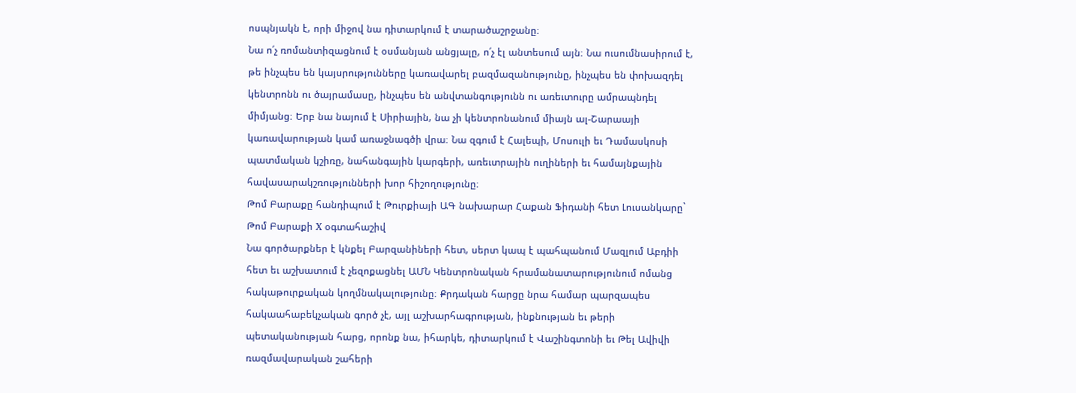ոսպնյակն է, որի միջով նա դիտարկում է տարածաշրջանը։
Նա ո՛չ ռոմանտիզացնում է օսմանյան անցյալը, ո՛չ էլ անտեսում այն։ Նա ուսումնասիրում է, թե ինչպես են կայսրությունները կառավարել բազմազանությունը, ինչպես են փոխազդել կենտրոնն ու ծայրամասը, ինչպես են անվտանգությունն ու առեւտուրը ամրապնդել միմյանց։ Երբ նա նայում է Սիրիային, նա չի կենտրոնանում միայն ալ-Շարաայի կառավարության կամ առաջնագծի վրա։ Նա զգում է Հալեպի, Մոսուլի եւ Դամասկոսի պատմական կշիռը, նահանգային կարգերի, առեւտրային ուղիների եւ համայնքային հավասարակշռությունների խոր հիշողությունը։
Թոմ Բարաքը հանդիպում է Թուրքիայի ԱԳ նախարար Հաքան Ֆիդանի հետ Լուսանկարը` Թոմ Բարաքի X օգտահաշիվ
Նա գործարքներ է կնքել Բարզանիների հետ, սերտ կապ է պահպանում Մազլում Աբդիի հետ եւ աշխատում է չեզոքացնել ԱՄՆ Կենտրոնական հրամանատարությունում ոմանց հակաթուրքական կողմնակալությունը։ Քրդական հարցը նրա համար պարզապես հակաահաբեկչական գործ չէ, այլ աշխարհագրության, ինքնության եւ թերի պետականության հարց, որոնք նա, իհարկե, դիտարկում է Վաշինգտոնի եւ Թել Ավիվի ռազմավարական շահերի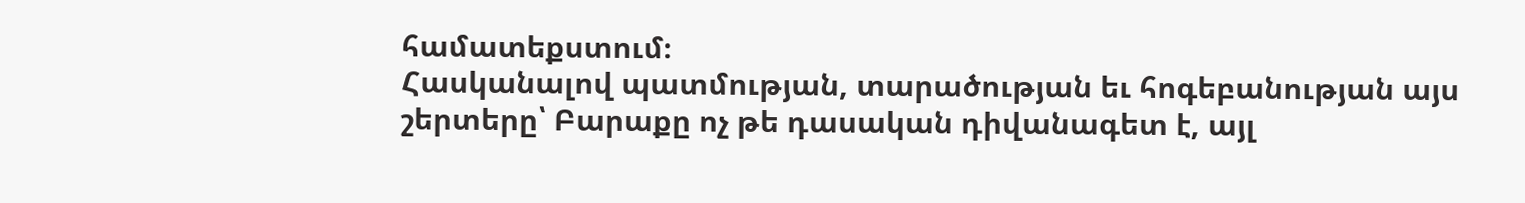համատեքստում։
Հասկանալով պատմության, տարածության եւ հոգեբանության այս շերտերը՝ Բարաքը ոչ թե դասական դիվանագետ է, այլ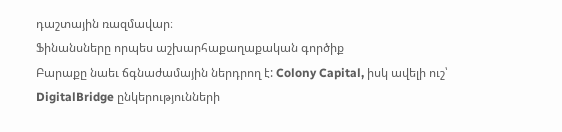դաշտային ռազմավար։
Ֆինանսները որպես աշխարհաքաղաքական գործիք
Բարաքը նաեւ ճգնաժամային ներդրող է: Colony Capital, իսկ ավելի ուշ՝ DigitalBridge ընկերությունների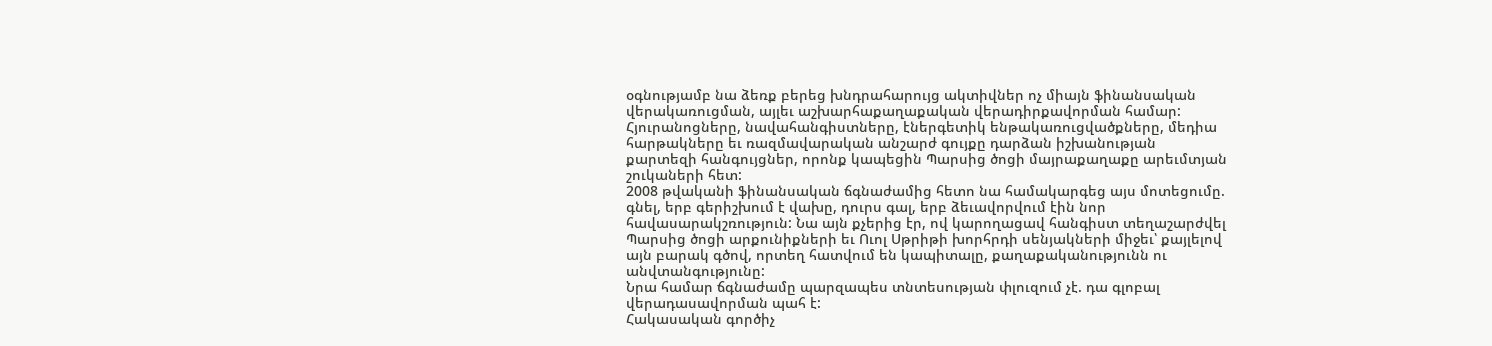օգնությամբ նա ձեռք բերեց խնդրահարույց ակտիվներ ոչ միայն ֆինանսական վերակառուցման, այլեւ աշխարհաքաղաքական վերադիրքավորման համար: Հյուրանոցները, նավահանգիստները, էներգետիկ ենթակառուցվածքները, մեդիա հարթակները եւ ռազմավարական անշարժ գույքը դարձան իշխանության քարտեզի հանգույցներ, որոնք կապեցին Պարսից ծոցի մայրաքաղաքը արեւմտյան շուկաների հետ:
2008 թվականի ֆինանսական ճգնաժամից հետո նա համակարգեց այս մոտեցումը. գնել, երբ գերիշխում է վախը, դուրս գալ, երբ ձեւավորվում էին նոր հավասարակշռություն: Նա այն քչերից էր, ով կարողացավ հանգիստ տեղաշարժվել Պարսից ծոցի արքունիքների եւ Ուոլ Սթրիթի խորհրդի սենյակների միջեւ՝ քայլելով այն բարակ գծով, որտեղ հատվում են կապիտալը, քաղաքականությունն ու անվտանգությունը:
Նրա համար ճգնաժամը պարզապես տնտեսության փլուզում չէ. դա գլոբալ վերադասավորման պահ է:
Հակասական գործիչ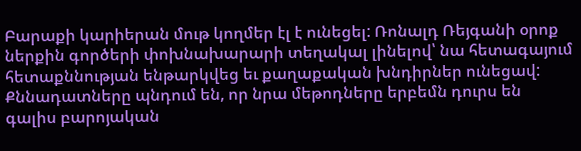Բարաքի կարիերան մութ կողմեր էլ է ունեցել: Ռոնալդ Ռեյգանի օրոք ներքին գործերի փոխնախարարի տեղակալ լինելով՝ նա հետագայում հետաքննության ենթարկվեց եւ քաղաքական խնդիրներ ունեցավ: Քննադատները պնդում են, որ նրա մեթոդները երբեմն դուրս են գալիս բարոյական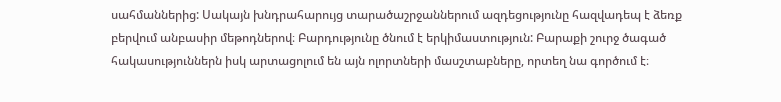սահմաններից: Սակայն խնդրահարույց տարածաշրջաններում ազդեցությունը հազվադեպ է ձեռք բերվում անբասիր մեթոդներով։ Բարդությունը ծնում է երկիմաստություն: Բարաքի շուրջ ծագած հակասություններն իսկ արտացոլում են այն ոլորտների մասշտաբները, որտեղ նա գործում է։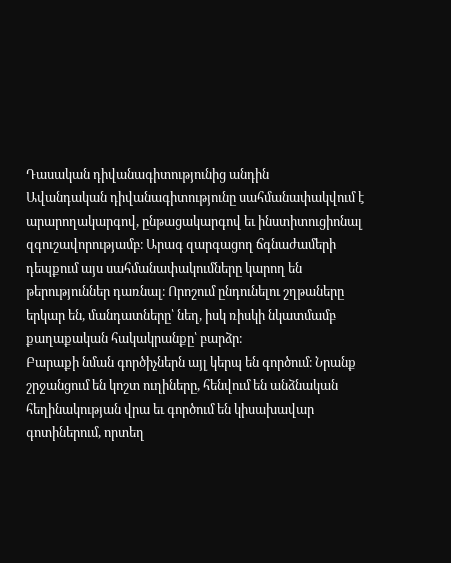Դասական դիվանագիտությունից անդին
Ավանդական դիվանագիտությունը սահմանափակվում է արարողակարգով, ընթացակարգով եւ ինստիտուցիոնալ զգուշավորությամբ։ Արագ զարգացող ճգնաժամերի դեպքում այս սահմանափակումները կարող են թերություններ դառնալ։ Որոշում ընդունելու շղթաները երկար են, մանդատները՝ նեղ, իսկ ռիսկի նկատմամբ քաղաքական հակակրանքը՝ բարձր։
Բարաքի նման գործիչներն այլ կերպ են գործում։ Նրանք շրջանցում են կոշտ ուղիները, հենվում են անձնական հեղինակության վրա եւ գործում են կիսախավար գոտիներում, որտեղ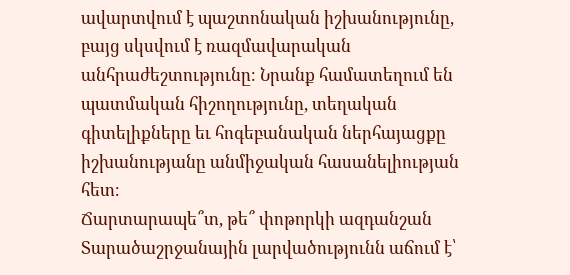ավարտվում է պաշտոնական իշխանությունը, բայց սկսվում է ռազմավարական անհրաժեշտությունը։ Նրանք համատեղում են պատմական հիշողությունը, տեղական գիտելիքները եւ հոգեբանական ներհայացքը իշխանությանը անմիջական հասանելիության հետ։
Ճարտարապե՞տ, թե՞ փոթորկի ազդանշան
Տարածաշրջանային լարվածությունն աճում է՝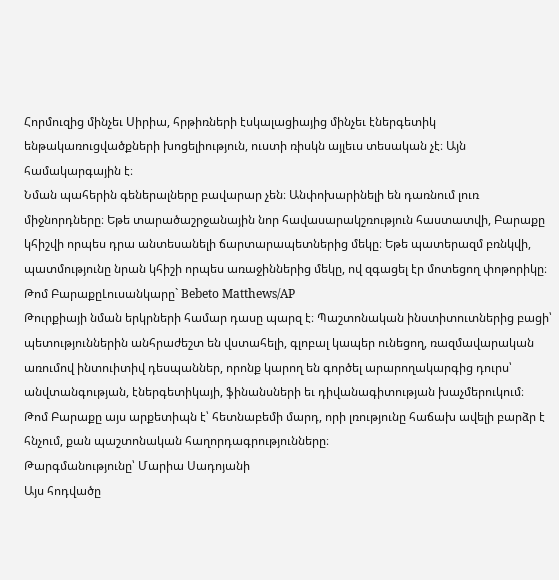Հորմուզից մինչեւ Սիրիա, հրթիռների էսկալացիայից մինչեւ էներգետիկ ենթակառուցվածքների խոցելիություն, ուստի ռիսկն այլեւս տեսական չէ։ Այն համակարգային է։
Նման պահերին գեներալները բավարար չեն։ Անփոխարինելի են դառնում լուռ միջնորդները։ Եթե տարածաշրջանային նոր հավասարակշռություն հաստատվի, Բարաքը կհիշվի որպես դրա անտեսանելի ճարտարապետներից մեկը։ Եթե պատերազմ բռնկվի, պատմությունը նրան կհիշի որպես առաջիններից մեկը, ով զգացել էր մոտեցող փոթորիկը։
Թոմ ԲարաքըԼուսանկարը` Bebeto Matthews/AP
Թուրքիայի նման երկրների համար դասը պարզ է։ Պաշտոնական ինստիտուտներից բացի՝ պետություններին անհրաժեշտ են վստահելի, գլոբալ կապեր ունեցող, ռազմավարական առումով ինտուիտիվ դեսպաններ, որոնք կարող են գործել արարողակարգից դուրս՝ անվտանգության, էներգետիկայի, ֆինանսների եւ դիվանագիտության խաչմերուկում։
Թոմ Բարաքը այս արքետիպն է՝ հետնաբեմի մարդ, որի լռությունը հաճախ ավելի բարձր է հնչում, քան պաշտոնական հաղորդագրությունները։
Թարգմանությունը՝ Մարիա Սադոյանի
Այս հոդվածը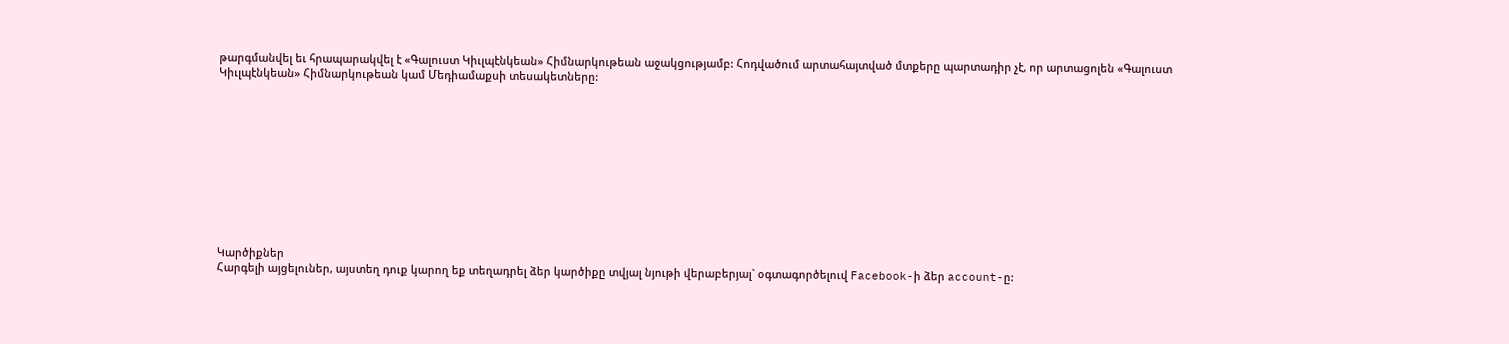թարգմանվել եւ հրապարակվել է «Գալուստ Կիւլպէնկեան» Հիմնարկութեան աջակցությամբ: Հոդվածում արտահայտված մտքերը պարտադիր չէ, որ արտացոլեն «Գալուստ Կիւլպէնկեան» Հիմնարկութեան կամ Մեդիամաքսի տեսակետները:











Կարծիքներ
Հարգելի այցելուներ, այստեղ դուք կարող եք տեղադրել ձեր կարծիքը տվյալ նյութի վերաբերյալ` օգտագործելուվ Facebook-ի ձեր account-ը: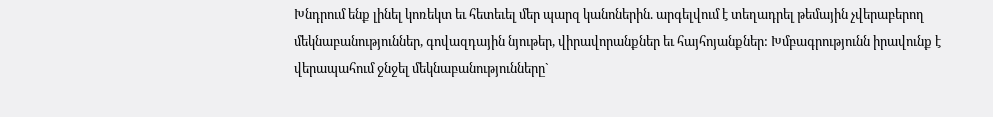Խնդրում ենք լինել կոռեկտ եւ հետեւել մեր պարզ կանոներին. արգելվում է տեղադրել թեմային չվերաբերող մեկնաբանություններ, գովազդային նյութեր, վիրավորանքներ եւ հայհոյանքներ: Խմբագրությունն իրավունք է վերապահում ջնջել մեկնաբանությունները`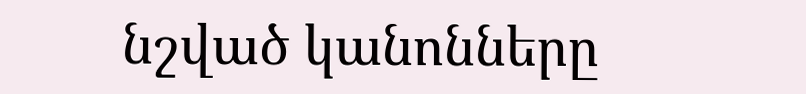նշված կանոնները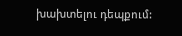խախտելու դեպքում: